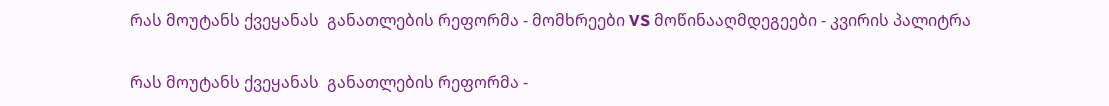რას მოუტანს ქვეყანას  განათლების რეფორმა - მომხრეები VS მოწინააღმდეგეები - კვირის პალიტრა

რას მოუტანს ქვეყანას  განათლების რეფორმა -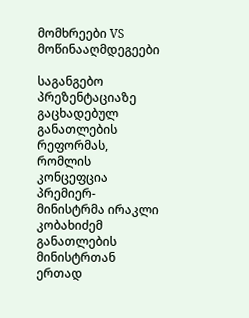მომხრეები VS მოწინააღმდეგეები

საგანგებო პრეზენტაციაზე გაცხადებულ განათლების რეფორმას, რომლის კონცეფცია პრემიერ-მინისტრმა ირაკლი კობახიძემ განათლების მინისტრთან ერთად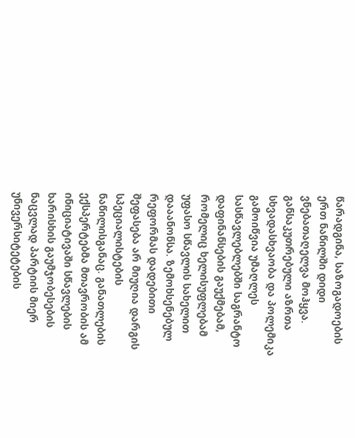წარადგინა, საზოგადოების ერთ ნაწილში დიდი ვნებათაღელვა მოჰყვა. განსაკუთრებული აზრთა სხვადასხვაობა და პოლემიკა გამოიწვია უმაღლეს სასწავლებლებში საგრანტო დაფინანსების გაუქმებამ, რომელიც ხელისუფლებამ უფასო სწავლის სახელით დააანონსა. ზემოხსენებულ რეფორმას დადებითი შეფასება არ მიუღია დარგის სპეციალისტების ნაწილისგანაც. განათლების ექსპერტებმა მთავრობის ამ ინიციატივაში სწავლების ხარისხის გაუმჯობესების ნაცვლად პარტიის მიერ უნივერსიტეტების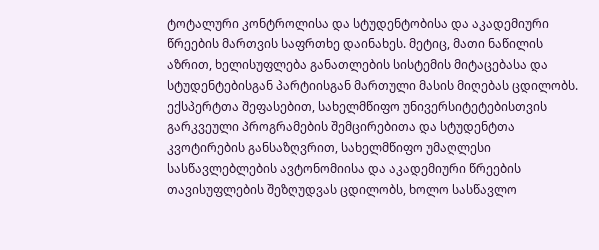ტოტალური კონტროლისა და სტუდენტობისა და აკადემიური წრეების მართვის საფრთხე დაინახეს. მეტიც, მათი ნაწილის აზრით, ხელისუფლება განათლების სისტემის მიტაცებასა და სტუდენტებისგან პარტიისგან მართული მასის მიღებას ცდილობს. ექსპერტთა შეფასებით, სახელმწიფო უნივერსიტეტებისთვის გარკვეული პროგრამების შემცირებითა და სტუდენტთა კვოტირების განსაზღვრით, სახელმწიფო უმაღლესი სასწავლებლების ავტონომიისა და აკადემიური წრეების თავისუფლების შეზღუდვას ცდილობს, ხოლო სასწავლო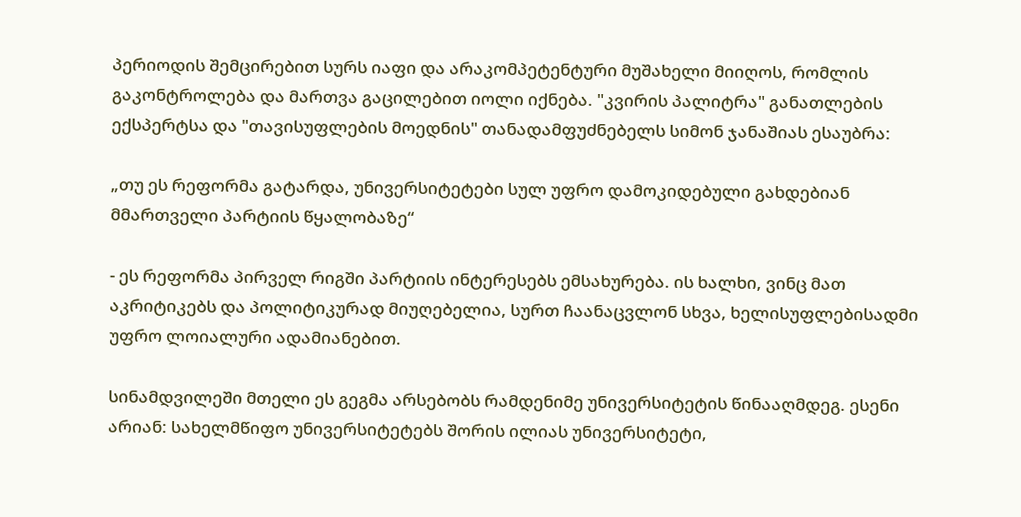პერიოდის შემცირებით სურს იაფი და არაკომპეტენტური მუშახელი მიიღოს, რომლის გაკონტროლება და მართვა გაცილებით იოლი იქნება. "კვირის პალიტრა" განათლების ექსპერტსა და "თავისუფლების მოედნის" თანადამფუძნებელს სიმონ ჯანაშიას ესაუბრა:

„თუ ეს რეფორმა გატარდა, უნივერსიტეტები სულ უფრო დამოკიდებული გახდებიან მმართველი პარტიის წყალობაზე“

- ეს რეფორმა პირველ რიგში პარტიის ინტერესებს ემსახურება. ის ხალხი, ვინც მათ აკრიტიკებს და პოლიტიკურად მიუღებელია, სურთ ჩაანაცვლონ სხვა, ხელისუფლებისადმი უფრო ლოიალური ადამიანებით.

სინამდვილეში მთელი ეს გეგმა არსებობს რამდენიმე უნივერსიტეტის წინააღმდეგ. ესენი არიან: სახელმწიფო უნივერსიტეტებს შორის ილიას უნივერსიტეტი,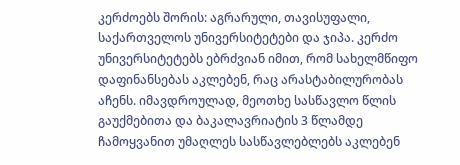კერძოებს შორის: აგრარული, თავისუფალი, საქართველოს უნივერსიტეტები და ჯიპა. კერძო უნივერსიტეტებს ებრძვიან იმით, რომ სახელმწიფო დაფინანსებას აკლებენ, რაც არასტაბილურობას აჩენს. იმავდროულად, მეოთხე სასწავლო წლის გაუქმებითა და ბაკალავრიატის 3 წლამდე ჩამოყვანით უმაღლეს სასწავლებლებს აკლებენ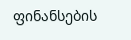ფინანსების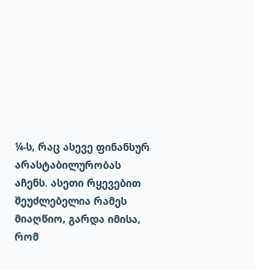¼-ს, რაც ასევე ფინანსურ არასტაბილურობას აჩენს. ასეთი რყევებით შეუძლებელია რამეს მიაღწიო, გარდა იმისა, რომ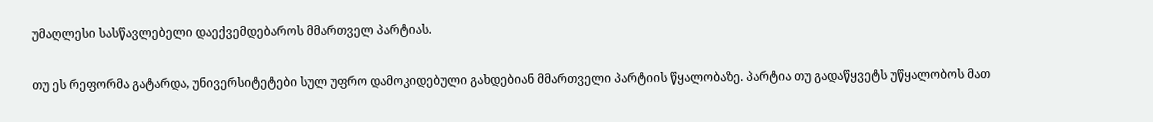უმაღლესი სასწავლებელი დაექვემდებაროს მმართველ პარტიას.

თუ ეს რეფორმა გატარდა, უნივერსიტეტები სულ უფრო დამოკიდებული გახდებიან მმართველი პარტიის წყალობაზე. პარტია თუ გადაწყვეტს უწყალობოს მათ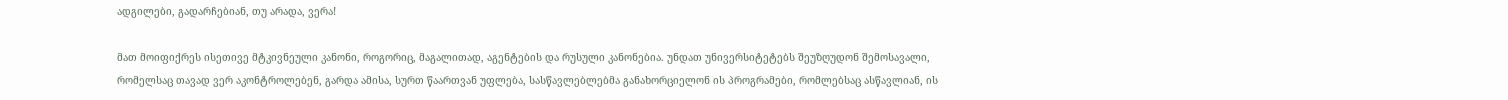ადგილები, გადარჩებიან, თუ არადა, ვერა!

მათ მოიფიქრეს ისეთივე მტკივნეული კანონი, როგორიც, მაგალითად, აგენტების და რუსული კანონებია. უნდათ უნივერსიტეტებს შეუზღუდონ შემოსავალი, რომელსაც თავად ვერ აკონტროლებენ, გარდა ამისა, სურთ წაართვან უფლება, სასწავლებლებმა განახორციელონ ის პროგრამები, რომლებსაც ასწავლიან, ის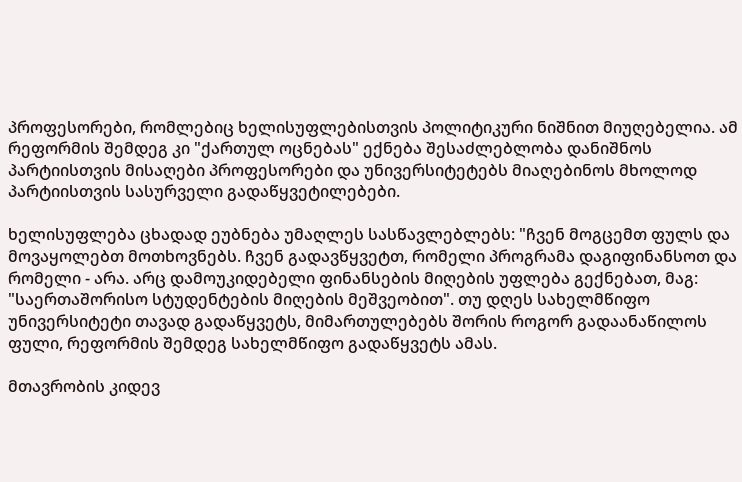პროფესორები, რომლებიც ხელისუფლებისთვის პოლიტიკური ნიშნით მიუღებელია. ამ რეფორმის შემდეგ კი "ქართულ ოცნებას" ექნება შესაძლებლობა დანიშნოს პარტიისთვის მისაღები პროფესორები და უნივერსიტეტებს მიაღებინოს მხოლოდ პარტიისთვის სასურველი გადაწყვეტილებები.

ხელისუფლება ცხადად ეუბნება უმაღლეს სასწავლებლებს: "ჩვენ მოგცემთ ფულს და მოვაყოლებთ მოთხოვნებს. ჩვენ გადავწყვეტთ, რომელი პროგრამა დაგიფინანსოთ და რომელი - არა. არც დამოუკიდებელი ფინანსების მიღების უფლება გექნებათ, მაგ: "საერთაშორისო სტუდენტების მიღების მეშვეობით". თუ დღეს სახელმწიფო უნივერსიტეტი თავად გადაწყვეტს, მიმართულებებს შორის როგორ გადაანაწილოს ფული, რეფორმის შემდეგ სახელმწიფო გადაწყვეტს ამას.

მთავრობის კიდევ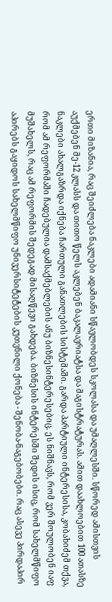ერთი მიზანია, რაც შეიძლება ნაკლები ადამიანი სწავლობდეს სკოლასა და უმაღლესში. სწორედ ამისთვის აუქმებენ მე-12 კლასს და თითო წელს აკლებენ ბაკალავრიატსა და მაგისტრატურას. ამით დაახლოებით 100 ათასზე ნაკლები ახალგაზრდა იქნება ჩართული განათლების სისტემაში. გარდა პარტიული ინტერესისა, კობახიძემ თქვა, რომ ამ რეფორმაში ჩადებულია დამსაქმებლების ანუ ბიზნესინტერესებიც. ეს ნიშნავს, რომ ვერ შოულობენ იაფ მუშახელს, რაც ამ რეფორმის შედეგად მისაღწევი გახდება. ბიზნესის ინტერესში შედის ისიც, რომ სახელმწიფო აპირებს გაყიდოს სახელმწიფო უნივერსიტეტების კუთვნილი ქონება - შენობა-ნაგებობები. რაც ასევე პირდაპირ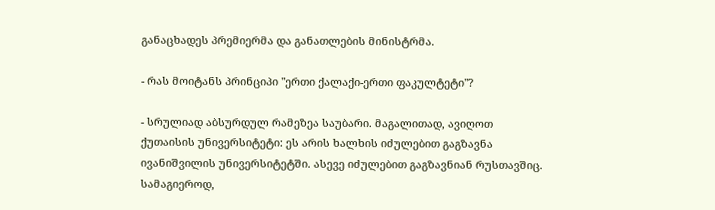განაცხადეს პრემიერმა და განათლების მინისტრმა.

- რას მოიტანს პრინციპი "ერთი ქალაქი-ერთი ფაკულტეტი"?

- სრულიად აბსურდულ რამეზეა საუბარი. მაგალითად, ავიღოთ ქუთაისის უნივერსიტეტი: ეს არის ხალხის იძულებით გაგზავნა ივანიშვილის უნივერსიტეტში. ასევე იძულებით გაგზავნიან რუსთავშიც. სამაგიეროდ,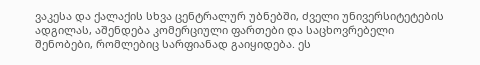ვაკესა და ქალაქის სხვა ცენტრალურ უბნებში, ძველი უნივერსიტეტების ადგილას, აშენდება კომერციული ფართები და საცხოვრებელი შენობები, რომლებიც სარფიანად გაიყიდება. ეს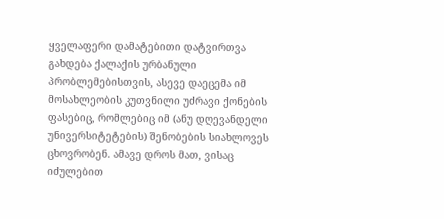ყველაფერი დამატებითი დატვირთვა გახდება ქალაქის ურბანული პრობლემებისთვის, ასევე დაეცემა იმ მოსახლეობის კუთვნილი უძრავი ქონების ფასებიც, რომლებიც იმ (ანუ დღევანდელი უნივერსიტეტების) შენობების სიახლოვეს ცხოვრობენ. ამავე დროს მათ, ვისაც იძულებით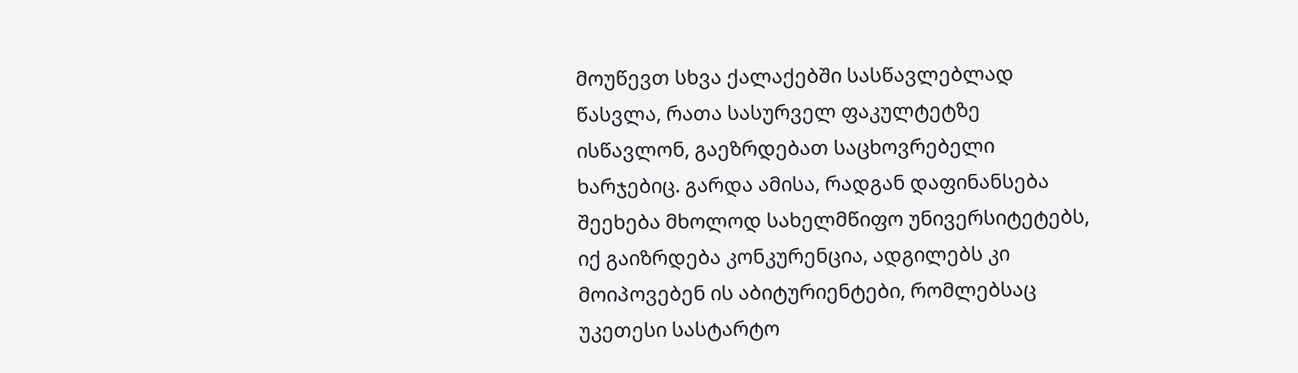მოუწევთ სხვა ქალაქებში სასწავლებლად წასვლა, რათა სასურველ ფაკულტეტზე ისწავლონ, გაეზრდებათ საცხოვრებელი ხარჯებიც. გარდა ამისა, რადგან დაფინანსება შეეხება მხოლოდ სახელმწიფო უნივერსიტეტებს, იქ გაიზრდება კონკურენცია, ადგილებს კი მოიპოვებენ ის აბიტურიენტები, რომლებსაც უკეთესი სასტარტო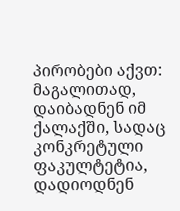პირობები აქვთ: მაგალითად, დაიბადნენ იმ ქალაქში, სადაც კონკრეტული ფაკულტეტია, დადიოდნენ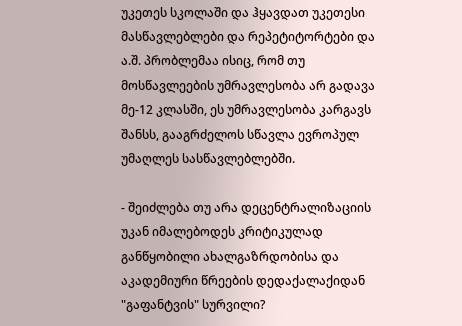უკეთეს სკოლაში და ჰყავდათ უკეთესი მასწავლებლები და რეპეტიტორტები და ა.შ. პრობლემაა ისიც, რომ თუ მოსწავლეების უმრავლესობა არ გადავა მე-12 კლასში, ეს უმრავლესობა კარგავს შანსს, გააგრძელოს სწავლა ევროპულ უმაღლეს სასწავლებლებში.

- შეიძლება თუ არა დეცენტრალიზაციის უკან იმალებოდეს კრიტიკულად განწყობილი ახალგაზრდობისა და აკადემიური წრეების დედაქალაქიდან "გაფანტვის" სურვილი?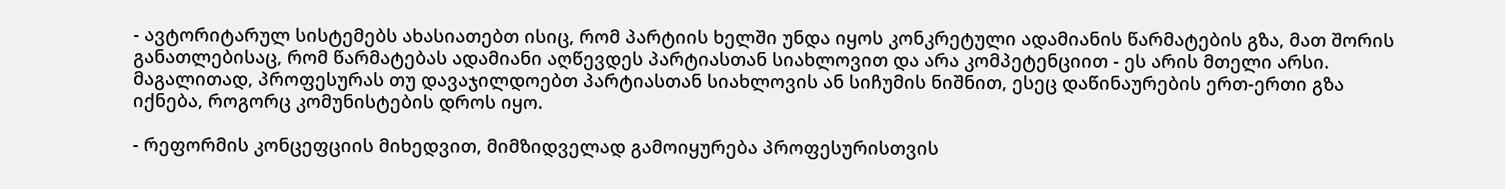- ავტორიტარულ სისტემებს ახასიათებთ ისიც, რომ პარტიის ხელში უნდა იყოს კონკრეტული ადამიანის წარმატების გზა, მათ შორის განათლებისაც, რომ წარმატებას ადამიანი აღწევდეს პარტიასთან სიახლოვით და არა კომპეტენციით - ეს არის მთელი არსი. მაგალითად, პროფესურას თუ დავაჯილდოებთ პარტიასთან სიახლოვის ან სიჩუმის ნიშნით, ესეც დაწინაურების ერთ-ერთი გზა იქნება, როგორც კომუნისტების დროს იყო.

- რეფორმის კონცეფციის მიხედვით, მიმზიდველად გამოიყურება პროფესურისთვის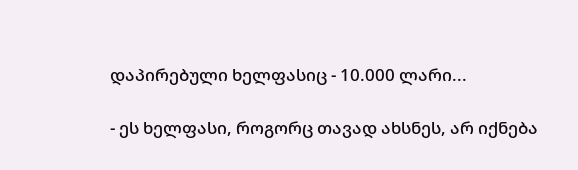დაპირებული ხელფასიც - 10.000 ლარი...

- ეს ხელფასი, როგორც თავად ახსნეს, არ იქნება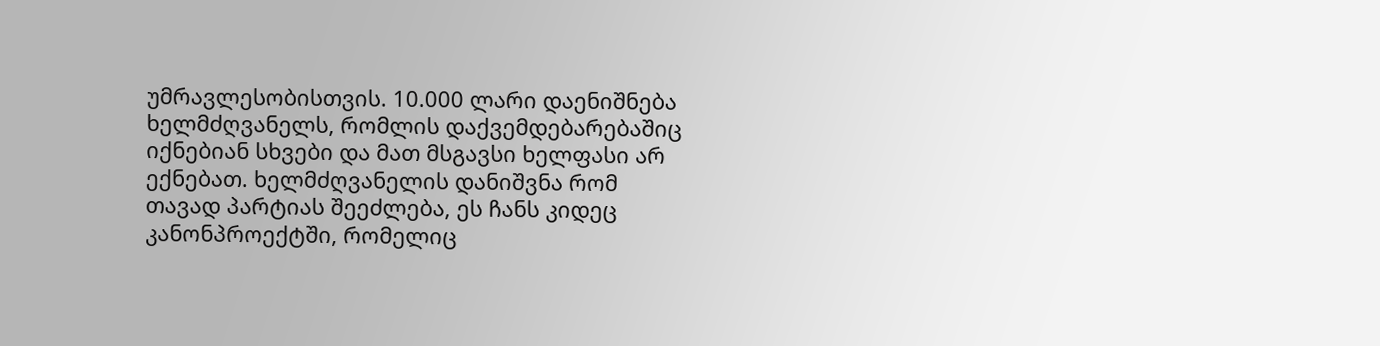უმრავლესობისთვის. 10.000 ლარი დაენიშნება ხელმძღვანელს, რომლის დაქვემდებარებაშიც იქნებიან სხვები და მათ მსგავსი ხელფასი არ ექნებათ. ხელმძღვანელის დანიშვნა რომ თავად პარტიას შეეძლება, ეს ჩანს კიდეც კანონპროექტში, რომელიც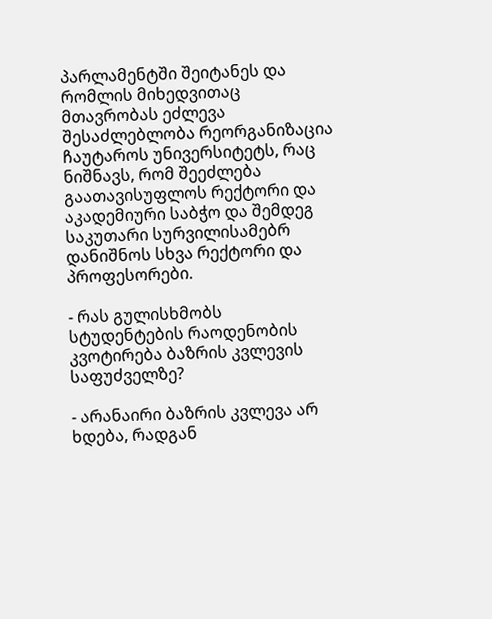პარლამენტში შეიტანეს და რომლის მიხედვითაც მთავრობას ეძლევა შესაძლებლობა რეორგანიზაცია ჩაუტაროს უნივერსიტეტს, რაც ნიშნავს, რომ შეეძლება გაათავისუფლოს რექტორი და აკადემიური საბჭო და შემდეგ საკუთარი სურვილისამებრ დანიშნოს სხვა რექტორი და პროფესორები.

- რას გულისხმობს სტუდენტების რაოდენობის კვოტირება ბაზრის კვლევის საფუძველზე?

- არანაირი ბაზრის კვლევა არ ხდება, რადგან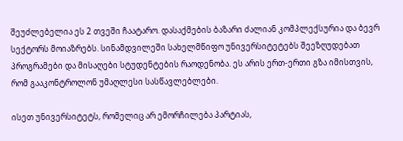შეუძლებელია ეს 2 თვეში ჩაატარო. დასაქმების ბაზარი ძალიან კომპლექსურია და ბევრ სექტორს მოიაზრებს. სინამდვილეში სახელმწიფო უნივერსიტეტებს შეეზღუდებათ პროგრამები და მისაღები სტუდენტების რაოდენობა. ეს არის ერთ-ერთი გზა იმისთვის, რომ გააკონტროლონ უმაღლესი სასწავლებლები.

ისეთ უნივერსიტეტს, რომელიც არ ემორჩილება პარტიას,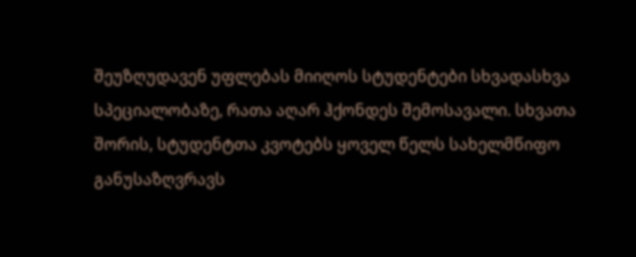შეუზღუდავენ უფლებას მიიღოს სტუდენტები სხვადასხვა სპეციალობაზე, რათა აღარ ჰქონდეს შემოსავალი. სხვათა შორის, სტუდენტთა კვოტებს ყოველ წელს სახელმწიფო განუსაზღვრავს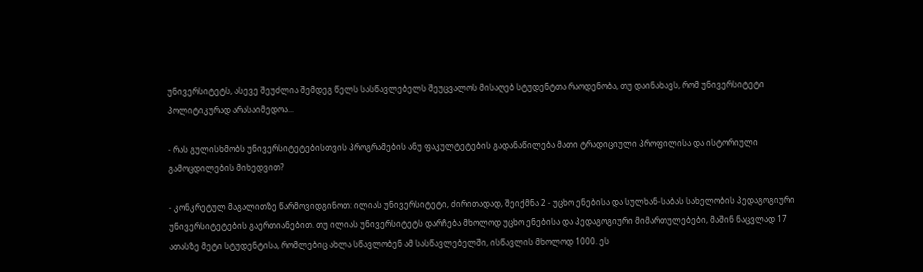უნივერსიტეტს, ასევე შეუძლია შემდეგ წელს სასწავლებელს შეუცვალოს მისაღებ სტუდენტთა რაოდენობა, თუ დაინახავს, რომ უნივერსიტეტი პოლიტიკურად არასაიმედოა...

- რას გულისხმობს უნივერსიტეტებისთვის პროგრამების ანუ ფაკულტეტების გადანაწილება მათი ტრადიციული პროფილისა და ისტორიული გამოცდილების მიხედვით?

- კონკრეტულ მაგალითზე წარმოვიდგინოთ: ილიას უნივერსიტეტი, ძირითადად, შეიქმნა 2 - უცხო ენებისა და სულხან-საბას სახელობის პედაგოგიური უნივერსიტეტების გაერთიანებით. თუ ილიას უნივერსიტეტს დარჩება მხოლოდ უცხო ენებისა და პედაგოგიური მიმართულებები, მაშინ ნაცვლად 17 ათასზე მეტი სტუდენტისა, რომლებიც ახლა სწავლობენ ამ სასწავლებელში, ისწავლის მხოლოდ 1000. ეს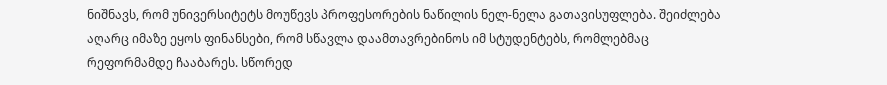ნიშნავს, რომ უნივერსიტეტს მოუწევს პროფესორების ნაწილის ნელ-ნელა გათავისუფლება. შეიძლება აღარც იმაზე ეყოს ფინანსები, რომ სწავლა დაამთავრებინოს იმ სტუდენტებს, რომლებმაც რეფორმამდე ჩააბარეს. სწორედ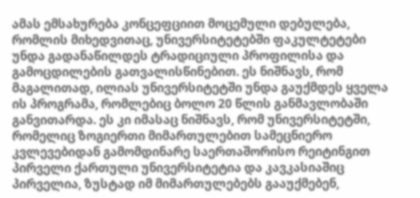ამას ემსახურება კონცეფციით მოცემული დებულება, რომლის მიხედვითაც, უნივერსიტეტებში ფაკულტეტები უნდა გადანაწილდეს ტრადიციული პროფილისა და გამოცდილების გათვალისწინებით. ეს ნიშნავს, რომ მაგალითად, ილიას უნივერსიტეტში უნდა გაუქმდეს ყველა ის პროგრამა, რომლებიც ბოლო 20 წლის განმავლობაში განვითარდა. ეს კი იმასაც ნიშნავს, რომ უნივერსიტეტში, რომელიც ზოგიერთი მიმართულებით სამეცნიერო კვლევებიდან გამომდინარე საერთაშორისო რეიტინგით პირველი ქართული უნივერსიტეტია და კავკასიაშიც პირველია, ზუსტად იმ მიმართულებებს გააუქმებენ,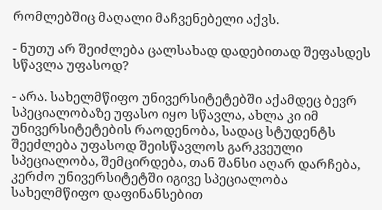რომლებშიც მაღალი მაჩვენებელი აქვს.

- ნუთუ არ შეიძლება ცალსახად დადებითად შეფასდეს სწავლა უფასოდ?

- არა. სახელმწიფო უნივერსიტეტებში აქამდეც ბევრ სპეციალობაზე უფასო იყო სწავლა, ახლა კი იმ უნივერსიტეტების რაოდენობა, სადაც სტუდენტს შეეძლება უფასოდ შეისწავლოს გარკვეული სპეციალობა, შემცირდება, თან შანსი აღარ დარჩება, კერძო უნივერსიტეტში იგივე სპეციალობა სახელმწიფო დაფინანსებით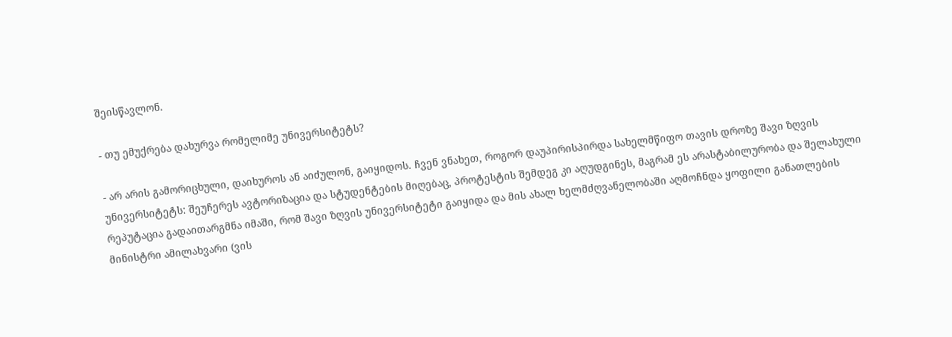შეისწავლონ.

- თუ ემუქრება დახურვა რომელიმე უნივერსიტეტს?

- არ არის გამორიცხული, დაიხუროს ან აიძულონ, გაიყიდოს. ჩვენ ვნახეთ, როგორ დაუპირისპირდა სახელმწიფო თავის დროზე შავი ზღვის უნივერსიტეტს: შეუჩერეს ავტორიზაცია და სტუდენტების მიღებაც, პროტესტის შემდეგ კი აღუდგინეს, მაგრამ ეს არასტაბილურობა და შელახული რეპუტაცია გადაითარგმნა იმაში, რომ შავი ზღვის უნივერსიტეტი გაიყიდა და მის ახალ ხელმძღვანელობაში აღმოჩნდა ყოფილი განათლების მინისტრი ამილახვარი (ვის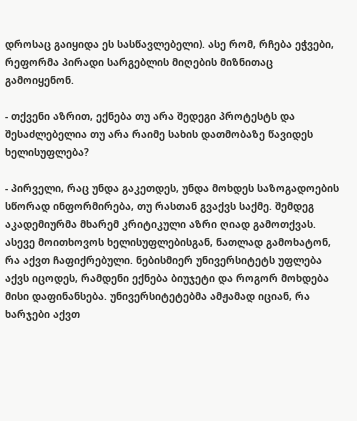დროსაც გაიყიდა ეს სასწავლებელი). ასე რომ, რჩება ეჭვები, რეფორმა პირადი სარგებლის მიღების მიზნითაც გამოიყენონ.

- თქვენი აზრით, ექნება თუ არა შედეგი პროტესტს და შესაძლებელია თუ არა რაიმე სახის დათმობაზე წავიდეს ხელისუფლება?

- პირველი, რაც უნდა გაკეთდეს, უნდა მოხდეს საზოგადოების სწორად ინფორმირება, თუ რასთან გვაქვს საქმე. შემდეგ აკადემიურმა მხარემ კრიტიკული აზრი ღიად გამოთქვას. ასევე მოითხოვოს ხელისუფლებისგან, ნათლად გამოხატონ, რა აქვთ ჩაფიქრებული. ნებისმიერ უნივერსიტეტს უფლება აქვს იცოდეს, რამდენი ექნება ბიუჯეტი და როგორ მოხდება მისი დაფინანსება. უნივერსიტეტებმა ამჟამად იციან, რა ხარჯები აქვთ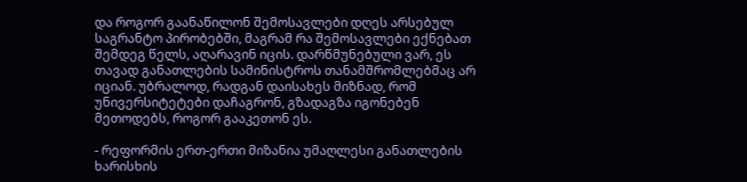და როგორ გაანაწილონ შემოსავლები დღეს არსებულ საგრანტო პირობებში, მაგრამ რა შემოსავლები ექნებათ შემდეგ წელს, აღარავინ იცის. დარწმუნებული ვარ, ეს თავად განათლების სამინისტროს თანამშრომლებმაც არ იციან. უბრალოდ, რადგან დაისახეს მიზნად, რომ უნივერსიტეტები დაჩაგრონ, გზადაგზა იგონებენ მეთოდებს, როგორ გააკეთონ ეს.

- რეფორმის ერთ-ერთი მიზანია უმაღლესი განათლების ხარისხის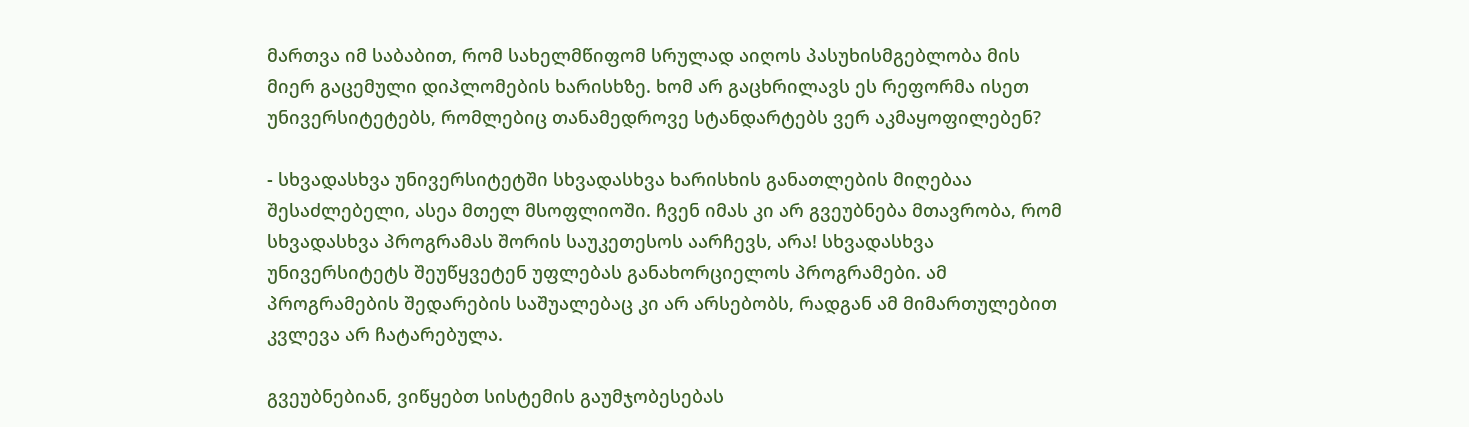მართვა იმ საბაბით, რომ სახელმწიფომ სრულად აიღოს პასუხისმგებლობა მის მიერ გაცემული დიპლომების ხარისხზე. ხომ არ გაცხრილავს ეს რეფორმა ისეთ უნივერსიტეტებს, რომლებიც თანამედროვე სტანდარტებს ვერ აკმაყოფილებენ?

- სხვადასხვა უნივერსიტეტში სხვადასხვა ხარისხის განათლების მიღებაა შესაძლებელი, ასეა მთელ მსოფლიოში. ჩვენ იმას კი არ გვეუბნება მთავრობა, რომ სხვადასხვა პროგრამას შორის საუკეთესოს აარჩევს, არა! სხვადასხვა უნივერსიტეტს შეუწყვეტენ უფლებას განახორციელოს პროგრამები. ამ პროგრამების შედარების საშუალებაც კი არ არსებობს, რადგან ამ მიმართულებით კვლევა არ ჩატარებულა.

გვეუბნებიან, ვიწყებთ სისტემის გაუმჯობესებას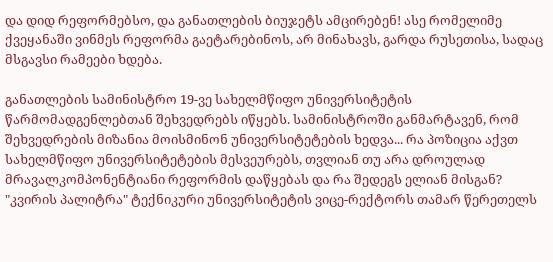და დიდ რეფორმებსო, და განათლების ბიუჯეტს ამცირებენ! ასე რომელიმე ქვეყანაში ვინმეს რეფორმა გაეტარებინოს, არ მინახავს, გარდა რუსეთისა, სადაც მსგავსი რამეები ხდება.

განათლების სამინისტრო 19-ვე სახელმწიფო უნივერსიტეტის წარმომადგენლებთან შეხვედრებს იწყებს. სამინისტროში განმარტავენ, რომ შეხვედრების მიზანია მოისმინონ უნივერსიტეტების ხედვა... რა პოზიცია აქვთ სახელმწიფო უნივერსიტეტების მესვეურებს, თვლიან თუ არა დროულად მრავალკომპონენტიანი რეფორმის დაწყებას და რა შედეგს ელიან მისგან? "კვირის პალიტრა" ტექნიკური უნივერსიტეტის ვიცე-რექტორს თამარ წერეთელს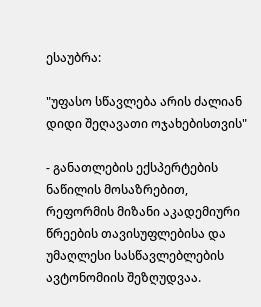ესაუბრა:

"უფასო სწავლება არის ძალიან დიდი შეღავათი ოჯახებისთვის"

- განათლების ექსპერტების ნაწილის მოსაზრებით, რეფორმის მიზანი აკადემიური წრეების თავისუფლებისა და უმაღლესი სასწავლებლების ავტონომიის შეზღუდვაა.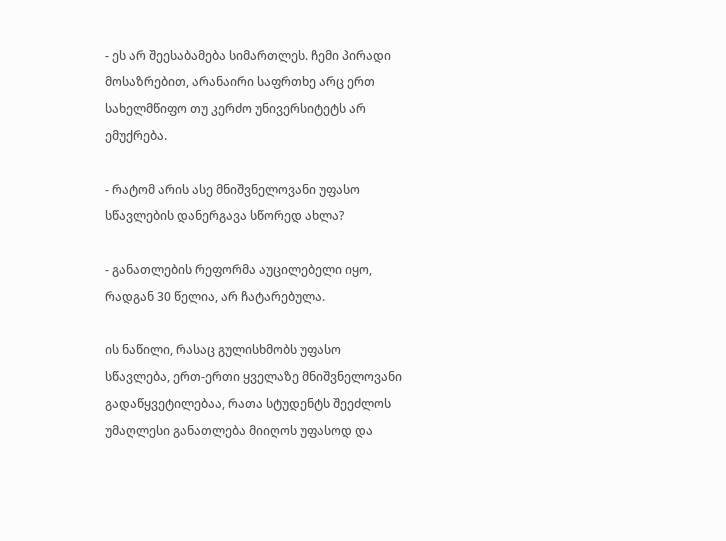- ეს არ შეესაბამება სიმართლეს. ჩემი პირადი მოსაზრებით, არანაირი საფრთხე არც ერთ სახელმწიფო თუ კერძო უნივერსიტეტს არ ემუქრება.

- რატომ არის ასე მნიშვნელოვანი უფასო სწავლების დანერგავა სწორედ ახლა?

- განათლების რეფორმა აუცილებელი იყო, რადგან 30 წელია, არ ჩატარებულა.

ის ნაწილი, რასაც გულისხმობს უფასო სწავლება, ერთ-ერთი ყველაზე მნიშვნელოვანი გადაწყვეტილებაა, რათა სტუდენტს შეეძლოს უმაღლესი განათლება მიიღოს უფასოდ და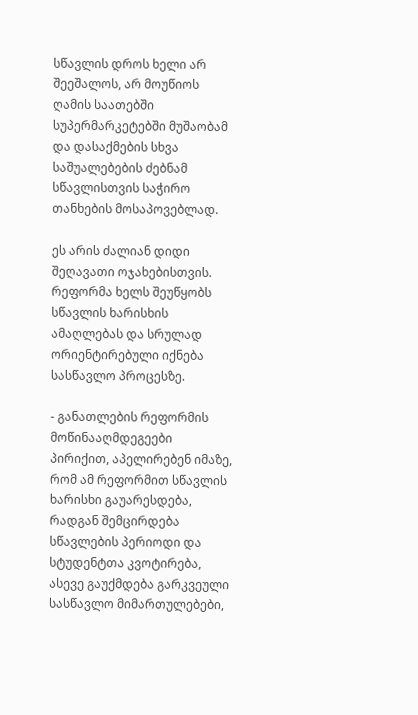სწავლის დროს ხელი არ შეეშალოს, არ მოუწიოს ღამის საათებში სუპერმარკეტებში მუშაობამ და დასაქმების სხვა საშუალებების ძებნამ სწავლისთვის საჭირო თანხების მოსაპოვებლად.

ეს არის ძალიან დიდი შეღავათი ოჯახებისთვის. რეფორმა ხელს შეუწყობს სწავლის ხარისხის ამაღლებას და სრულად ორიენტირებული იქნება სასწავლო პროცესზე.

- განათლების რეფორმის მოწინააღმდეგეები პირიქით, აპელირებენ იმაზე, რომ ამ რეფორმით სწავლის ხარისხი გაუარესდება, რადგან შემცირდება სწავლების პერიოდი და სტუდენტთა კვოტირება, ასევე გაუქმდება გარკვეული სასწავლო მიმართულებები,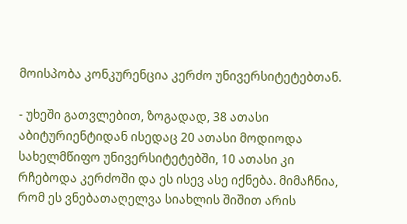მოისპობა კონკურენცია კერძო უნივერსიტეტებთან.

- უხეში გათვლებით, ზოგადად, 38 ათასი აბიტურიენტიდან ისედაც 20 ათასი მოდიოდა სახელმწიფო უნივერსიტეტებში, 10 ათასი კი რჩებოდა კერძოში და ეს ისევ ასე იქნება. მიმაჩნია, რომ ეს ვნებათაღელვა სიახლის შიშით არის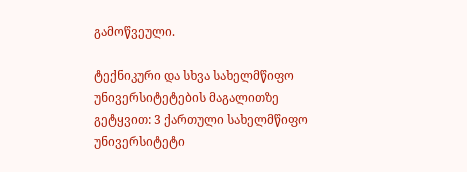გამოწვეული.

ტექნიკური და სხვა სახელმწიფო უნივერსიტეტების მაგალითზე გეტყვით: 3 ქართული სახელმწიფო უნივერსიტეტი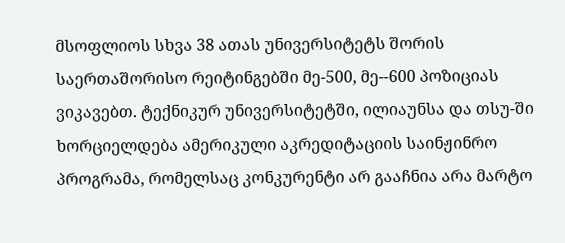მსოფლიოს სხვა 38 ათას უნივერსიტეტს შორის საერთაშორისო რეიტინგებში მე-500, მე--600 პოზიციას ვიკავებთ. ტექნიკურ უნივერსიტეტში, ილიაუნსა და თსუ-ში ხორციელდება ამერიკული აკრედიტაციის საინჟინრო პროგრამა, რომელსაც კონკურენტი არ გააჩნია არა მარტო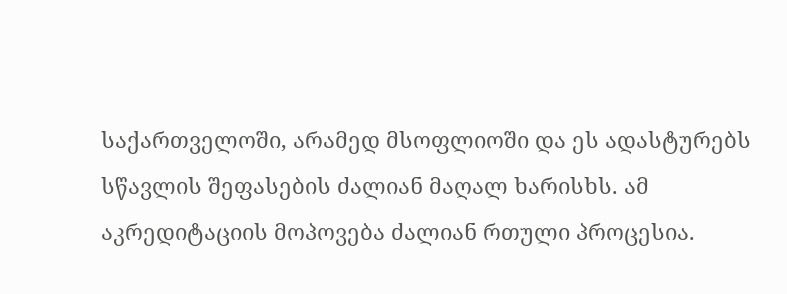საქართველოში, არამედ მსოფლიოში და ეს ადასტურებს სწავლის შეფასების ძალიან მაღალ ხარისხს. ამ აკრედიტაციის მოპოვება ძალიან რთული პროცესია.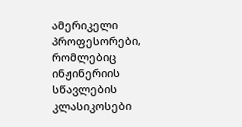ამერიკელი პროფესორები, რომლებიც ინჟინერიის სწავლების კლასიკოსები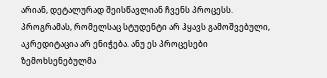არიან, დეტალურად შეისწავლიან ჩვენს პროცესს. პროგრამას, რომელსაც სტუდენტი არ ჰყავს გამოშვებული, აკრედიტაცია არ ენიჭება. ანუ ეს პროცესები ზემოხსენებულმა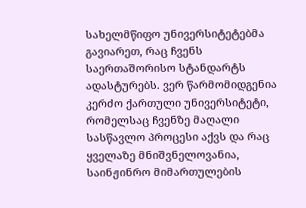სახელმწიფო უნივერსიტეტებმა გავიარეთ, რაც ჩვენს საერთაშორისო სტანდარტს ადასტურებს. ვერ წარმომიდგენია კერძო ქართული უნივერსიტეტი, რომელსაც ჩვენზე მაღალი სასწავლო პროცესი აქვს და რაც ყველაზე მნიშვნელოვანია, საინჟინრო მიმართულების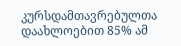კურსდამთავრებულთა დაახლოებით 85% ამ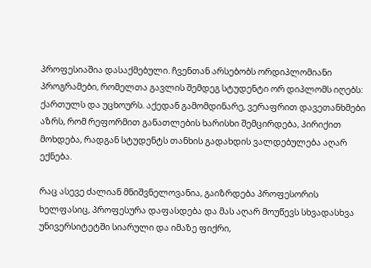პროფესიაშია დასაქმებული. ჩვენთან არსებობს ორდიპლომიანი პროგრამები, რომელთა გავლის შემდეგ სტუდენტი ორ დიპლომს იღებს: ქართულს და უცხოურს. აქედან გამომდინარე, ვერაფრით დავეთანხმები აზრს, რომ რეფორმით განათლების ხარისხი შემცირდება, პირიქით მოხდება, რადგან სტუდენტს თანხის გადახდის ვალდებულება აღარ ექნება.

რაც ასევე ძალიან მნიშვნელოვანია, გაიზრდება პროფესორის ხელფასიც, პროფესურა დაფასდება და მას აღარ მოუწევს სხვადასხვა უნივერსიტეტში სიარული და იმაზე ფიქრი,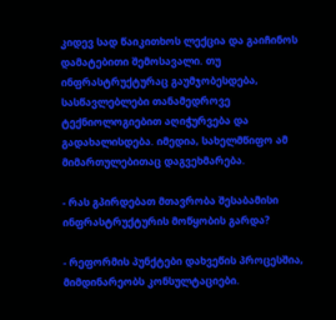კიდევ სად წაიკითხოს ლექცია და გაიჩინოს დამატებითი შემოსავალი. თუ ინფრასტრუქტურაც გაუმჯობესდება, სასწავლებლები თანამედროვე ტექნიოლოგიებით აღიჭურვება და გადახალისდება. იმედია, სახელმწიფო ამ მიმართულებითაც დაგვეხმარება.

- რას გპირდებათ მთავრობა შესაბამისი ინფრასტრუქტურის მოწყობის გარდა?

- რეფორმის პუნქტები დახვეწის პროცესშია, მიმდინარეობს კონსულტაციები.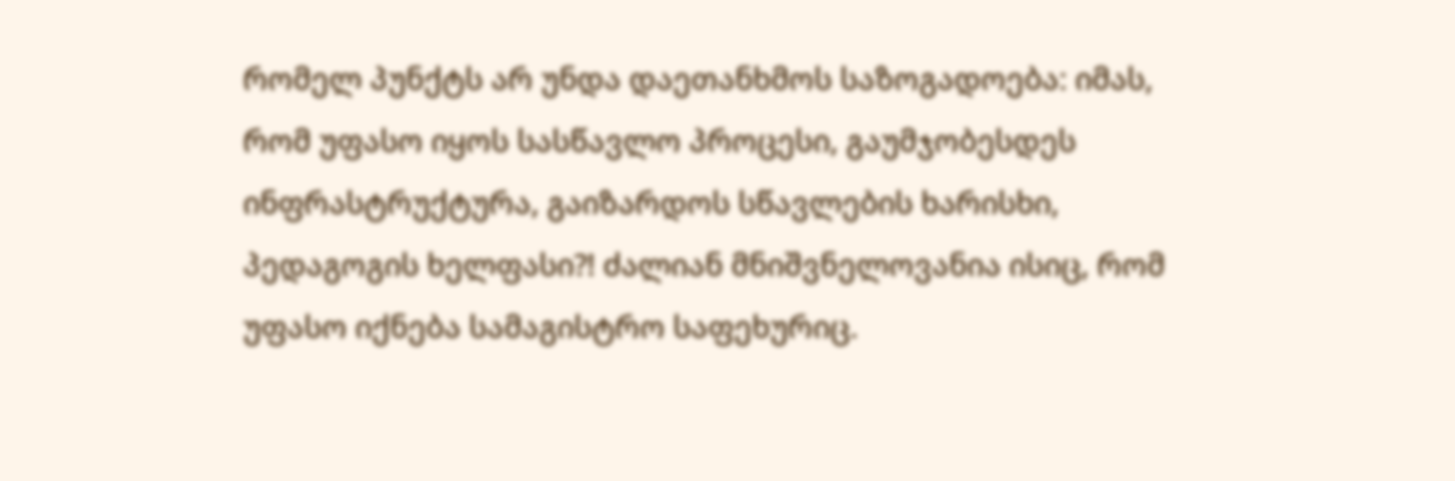რომელ პუნქტს არ უნდა დაეთანხმოს საზოგადოება: იმას, რომ უფასო იყოს სასწავლო პროცესი, გაუმჯობესდეს ინფრასტრუქტურა, გაიზარდოს სწავლების ხარისხი, პედაგოგის ხელფასი?! ძალიან მნიშვნელოვანია ისიც, რომ უფასო იქნება სამაგისტრო საფეხურიც.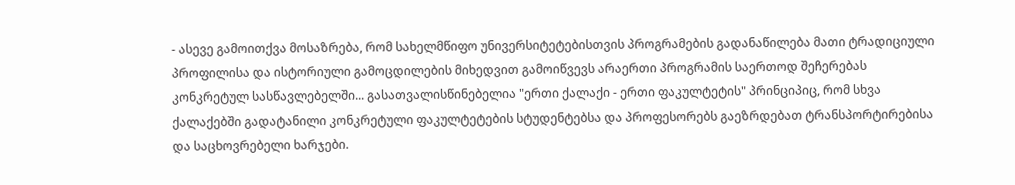- ასევე გამოითქვა მოსაზრება, რომ სახელმწიფო უნივერსიტეტებისთვის პროგრამების გადანაწილება მათი ტრადიციული პროფილისა და ისტორიული გამოცდილების მიხედვით გამოიწვევს არაერთი პროგრამის საერთოდ შეჩერებას კონკრეტულ სასწავლებელში... გასათვალისწინებელია "ერთი ქალაქი - ერთი ფაკულტეტის" პრინციპიც, რომ სხვა ქალაქებში გადატანილი კონკრეტული ფაკულტეტების სტუდენტებსა და პროფესორებს გაეზრდებათ ტრანსპორტირებისა და საცხოვრებელი ხარჯები.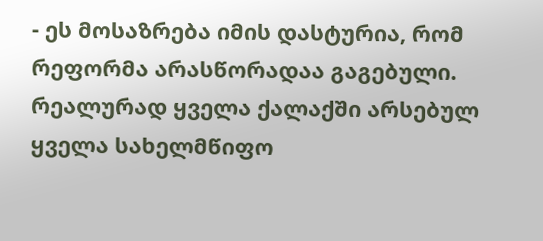- ეს მოსაზრება იმის დასტურია, რომ რეფორმა არასწორადაა გაგებული. რეალურად ყველა ქალაქში არსებულ ყველა სახელმწიფო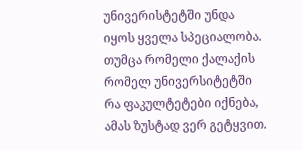უნივერისტეტში უნდა იყოს ყველა სპეციალობა. თუმცა რომელი ქალაქის რომელ უნივერსიტეტში რა ფაკულტეტები იქნება, ამას ზუსტად ვერ გეტყვით.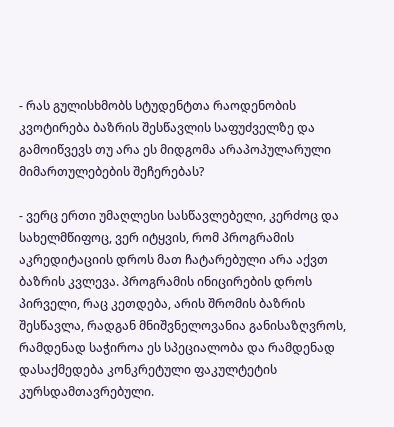- რას გულისხმობს სტუდენტთა რაოდენობის კვოტირება ბაზრის შესწავლის საფუძველზე და გამოიწვევს თუ არა ეს მიდგომა არაპოპულარული მიმართულებების შეჩერებას?

- ვერც ერთი უმაღლესი სასწავლებელი, კერძოც და სახელმწიფოც, ვერ იტყვის, რომ პროგრამის აკრედიტაციის დროს მათ ჩატარებული არა აქვთ ბაზრის კვლევა. პროგრამის ინიცირების დროს პირველი, რაც კეთდება, არის შრომის ბაზრის შესწავლა, რადგან მნიშვნელოვანია განისაზღვროს, რამდენად საჭიროა ეს სპეციალობა და რამდენად დასაქმედება კონკრეტული ფაკულტეტის კურსდამთავრებული.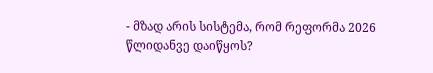- მზად არის სისტემა, რომ რეფორმა 2026 წლიდანვე დაიწყოს?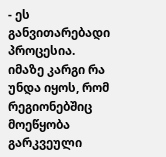- ეს განვითარებადი პროცესია. იმაზე კარგი რა უნდა იყოს, რომ რეგიონებშიც მოეწყობა გარკვეული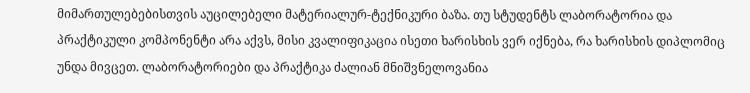მიმართულებებისთვის აუცილებელი მატერიალურ-ტექნიკური ბაზა. თუ სტუდენტს ლაბორატორია და პრაქტიკული კომპონენტი არა აქვს, მისი კვალიფიკაცია ისეთი ხარისხის ვერ იქნება, რა ხარისხის დიპლომიც უნდა მივცეთ. ლაბორატორიები და პრაქტიკა ძალიან მნიშვნელოვანია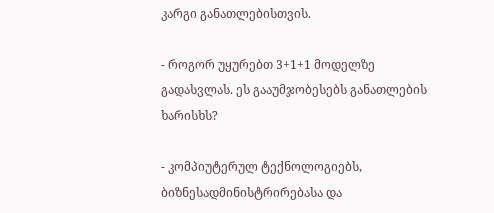კარგი განათლებისთვის.

- როგორ უყურებთ 3+1+1 მოდელზე გადასვლას. ეს გააუმჯობესებს განათლების ხარისხს?

- კომპიუტერულ ტექნოლოგიებს, ბიზნესადმინისტრირებასა და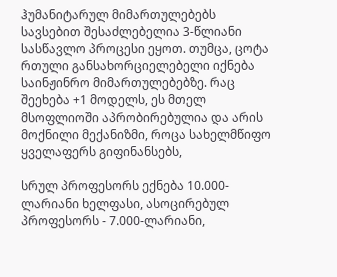ჰუმანიტარულ მიმართულებებს სავსებით შესაძლებელია 3-წლიანი სასწავლო პროცესი ეყოთ. თუმცა, ცოტა რთული განსახორციელებელი იქნება საინჟინრო მიმართულებებზე. რაც შეეხება +1 მოდელს, ეს მთელ მსოფლიოში აპრობირებულია და არის მოქნილი მექანიზმი, როცა სახელმწიფო ყველაფერს გიფინანსებს,

სრულ პროფესორს ექნება 10.000-ლარიანი ხელფასი, ასოცირებულ პროფესორს - 7.000-ლარიანი,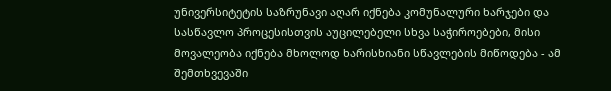უნივერსიტეტის საზრუნავი აღარ იქნება კომუნალური ხარჯები და სასწავლო პროცესისთვის აუცილებელი სხვა საჭიროებები, მისი მოვალეობა იქნება მხოლოდ ხარისხიანი სწავლების მიწოდება - ამ შემთხვევაში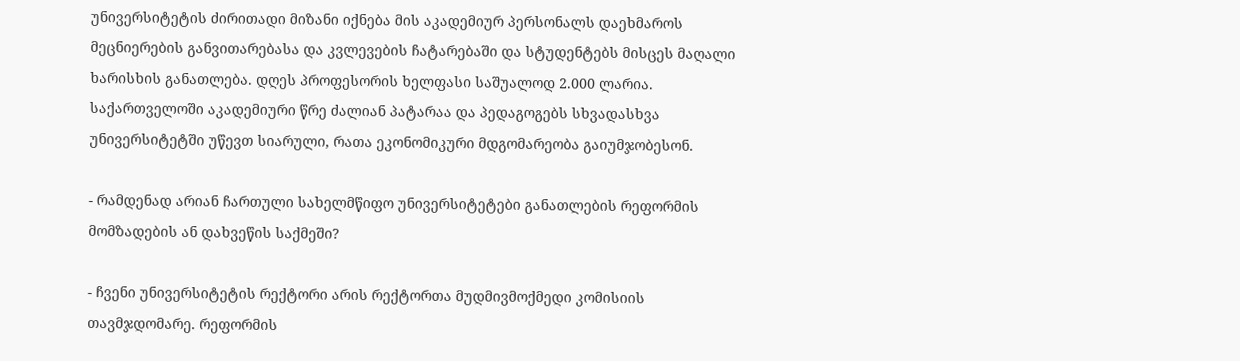უნივერსიტეტის ძირითადი მიზანი იქნება მის აკადემიურ პერსონალს დაეხმაროს მეცნიერების განვითარებასა და კვლევების ჩატარებაში და სტუდენტებს მისცეს მაღალი ხარისხის განათლება. დღეს პროფესორის ხელფასი საშუალოდ 2.000 ლარია. საქართველოში აკადემიური წრე ძალიან პატარაა და პედაგოგებს სხვადასხვა უნივერსიტეტში უწევთ სიარული, რათა ეკონომიკური მდგომარეობა გაიუმჯობესონ.

- რამდენად არიან ჩართული სახელმწიფო უნივერსიტეტები განათლების რეფორმის მომზადების ან დახვეწის საქმეში?

- ჩვენი უნივერსიტეტის რექტორი არის რექტორთა მუდმივმოქმედი კომისიის თავმჯდომარე. რეფორმის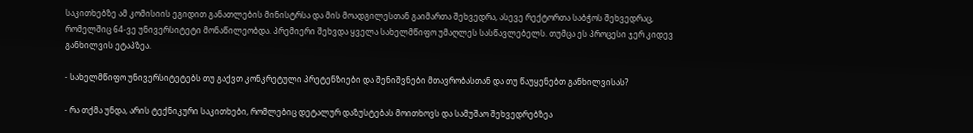საკითხებზე ამ კომისიის ეგიდით განათლების მინისტრსა და მის მოადგილესთან გაიმართა შეხვედრა, ასევე რექტორთა საბჭოს შეხვედრაც, რომელშიც 64-ვე უნივერსიტეტი მონაწილეობდა. პრემიერი შეხვდა ყველა სახელმწიფო უმაღლეს სასწავლებელს. თუმცა ეს პროცესი ჯერ კიდევ განხილვის ეტაპზეა.

- სახელმწიფო უნივერსიტეტებს თუ გაქვთ კონკრეტული პრეტენზიები და შენიშვნები მთავრობასთან და თუ წაუყენებთ განხილვისას?

- რა თქმა უნდა, არის ტექნიკური საკითხები, რომლებიც დეტალურ დაზუსტებას მოითხოვს და სამუშაო შეხვედრებზეა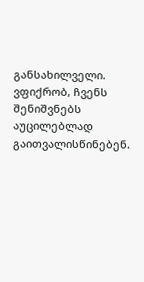განსახილველი. ვფიქრობ, ჩვენს შენიშვნებს აუცილებლად გაითვალისწინებენ.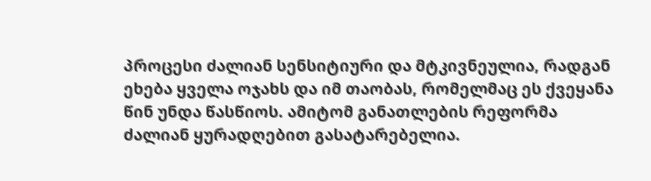პროცესი ძალიან სენსიტიური და მტკივნეულია, რადგან ეხება ყველა ოჯახს და იმ თაობას, რომელმაც ეს ქვეყანა წინ უნდა წასწიოს. ამიტომ განათლების რეფორმა ძალიან ყურადღებით გასატარებელია.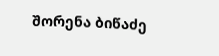შორენა ბიწაძე